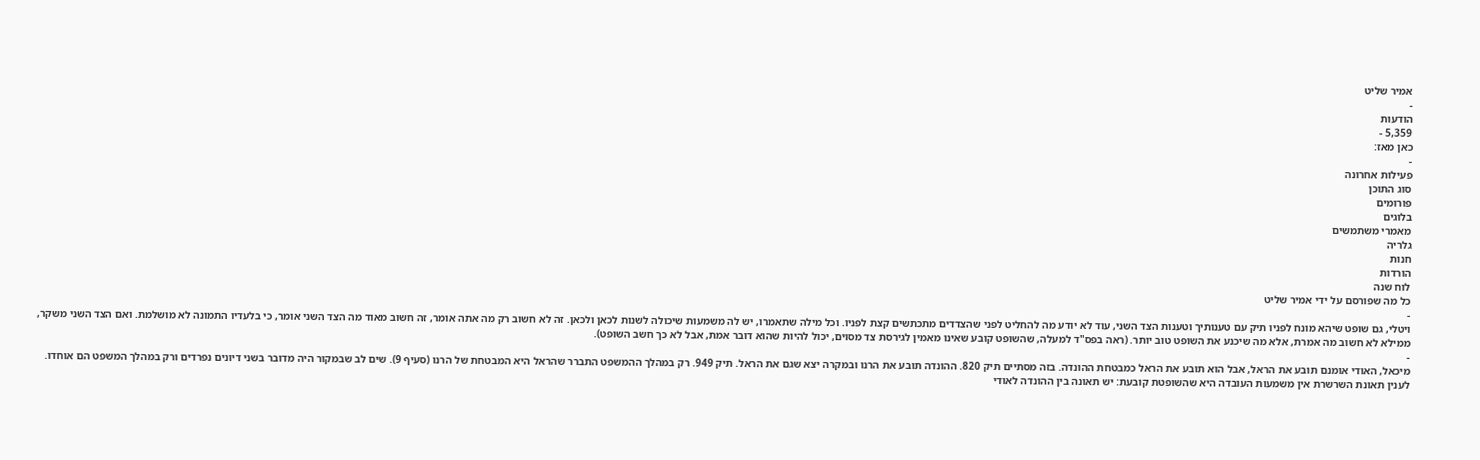אמיר שליט
-
הודעות
5,359 -
כאן מאז:
-
פעילות אחרונה
סוג התוכן
פורומים
בלוגים
מאמרי משתמשים
גלריה
חנות
הורדות
לוח שנה
כל מה שפורסם על ידי אמיר שליט
-
ויטלי, גם שופט שיהא מונח לפניו תיק עם טענותיך וטענות הצד השני, עוד לא יודע מה להחליט לפני שהצדדים מתכתשים קצת לפניו. וכל מילה שתאמרו, יש לה משמעות שיכולה לשנות לכאן ולכאן. זה לא חשוב רק מה אתה אומר, זה חשוב מאוד מה הצד השני אומר, כי בלעדיו התמונה לא מושלמת. ואם הצד השני משקר, ממילא לא חשוב מה אמרת, אלא מה שיכנע את השופט טוב יותר. (ראה בפס"ד למעלה, שהשופט קובע שאינו מאמין לגירסת צד מסוים, יכול להיות שהוא דובר אמת, אבל לא כך חשב השופט).
-
מיכאל, האודי אומנם תובע את הראל, אבל הוא תובע את הראל כמבטחת ההונדה. בזה מסתיים תיק 820. ההונדה תובע את הרנו ובמקרה יצא שגם את הראל. תיק 949. רק במהלך ההמשפט התברר שהראל היא המבטחת של הרנו (סעיף 9). שים לב שבמקור היה מדובר בשני דיונים נפרדים ורק במהלך המשפט הם אוחדו. לענין תאונת השרשרת אין משמעות העובדה היא שהשופטת קובעת: יש תאונה בין ההונדה לאודי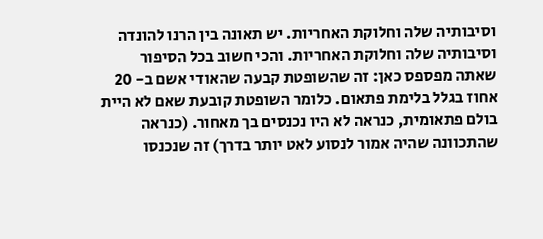וסיבותיה שלה וחלוקת האחריות. יש תאונה בין הרנו להונדה וסיבותיה שלה וחלוקת האחריות. והכי חשוב בכל הסיפור שאתה מפספס כאן: זה שהשופטת קבעה שהאודי אשם ב- 20 אחוז בגלל בלימת פתאום. כלומר השופטת קובעת שאם לא היית בולם פתאומית, כנראה לא היו נכנסים בך מאחור. (כנראה שהתכוונה שהיה אמור לנסוע לאט יותר בדרך) זה שנכנסו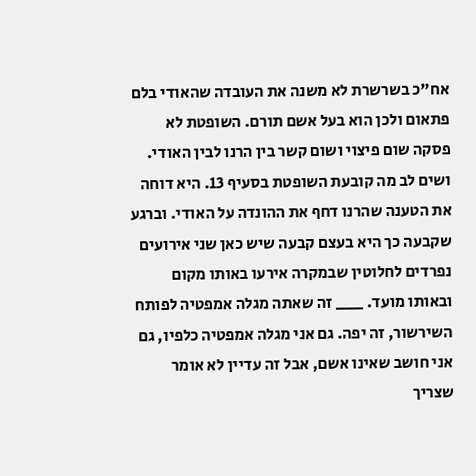אח"כ בשרשרת לא משנה את העובדה שהאודי בלם פתאום ולכן הוא בעל אשם תורם. השופטת לא פסקה שום פיצוי ושום קשר בין הרנו לבין האודי. ושים לב מה קובעת השופטת בסעיף 13. היא דוחה את הטענה שהרנו דחף את ההונדה על האודי. וברגע שקבעה כך היא בעצם קבעה שיש כאן שני אירועים נפרדים לחלוטין שבמקרה אירעו באותו מקום ובאותו מועד. ___ זה שאתה מגלה אמפטיה לפותח השירשור, זה יפה. גם אני מגלה אמפטיה כלפיו, גם אני חושב שאינו אשם, אבל זה עדיין לא אומר שצריך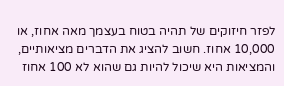לפזר חיזוקים של תהיה בטוח בעצמך מאה אחוז, או 10,000 אחוז. חשוב להציג את הדברים מציאותיים, והמציאות היא שיכול להיות גם שהוא לא 100 אחוז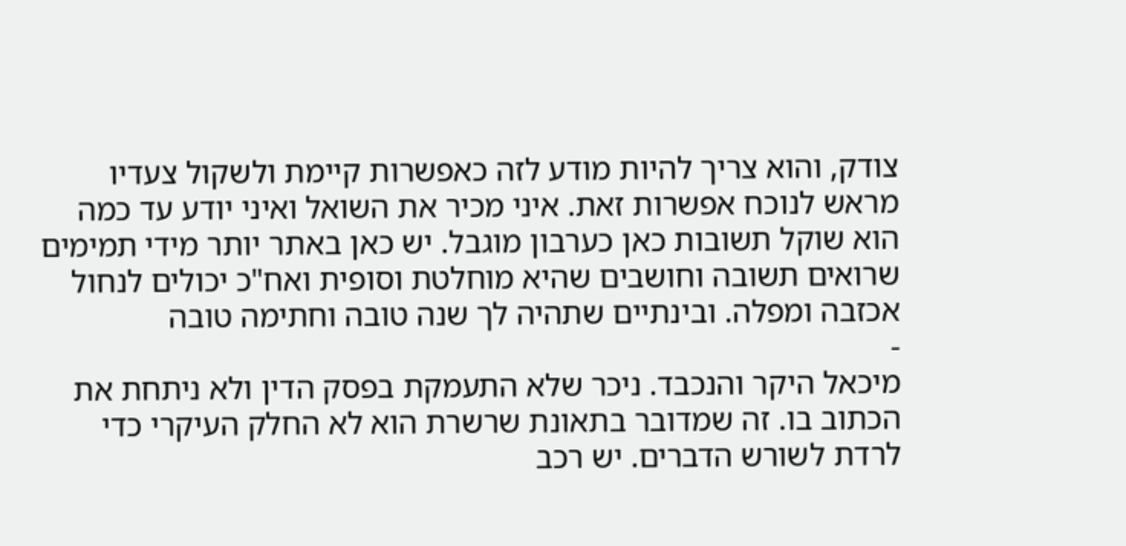צודק, והוא צריך להיות מודע לזה כאפשרות קיימת ולשקול צעדיו מראש לנוכח אפשרות זאת. איני מכיר את השואל ואיני יודע עד כמה הוא שוקל תשובות כאן כערבון מוגבל. יש כאן באתר יותר מידי תמימים שרואים תשובה וחושבים שהיא מוחלטת וסופית ואח"כ יכולים לנחול אכזבה ומפלה. ובינתיים שתהיה לך שנה טובה וחתימה טובה
-
מיכאל היקר והנכבד. ניכר שלא התעמקת בפסק הדין ולא ניתחת את הכתוב בו. זה שמדובר בתאונת שרשרת הוא לא החלק העיקרי כדי לרדת לשורש הדברים. יש רכב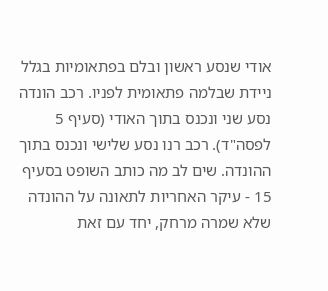אודי שנסע ראשון ובלם בפתאומיות בגלל ניידת שבלמה פתאומית לפניו. רכב הונדה נסע שני ונכנס בתוך האודי (סעיף 5 לפסה"ד). רכב רנו נסע שלישי ונכנס בתוך ההונדה. שים לב מה כותב השופט בסעיף 15 - עיקר האחריות לתאונה על ההונדה שלא שמרה מרחק, יחד עם זאת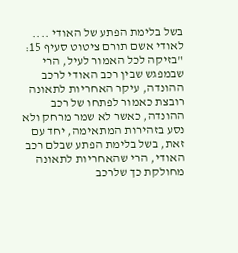בשל בלימת הפתע של האודי .... לאודי אשם תורם ציטוט סעיף 15: "בזיקה לכל האמור לעיל, הרי שבמפגש שבין רכב האודי לרכב ההונדה, עיקר האחריות לתאונה רובצת כאמור לפתחו של רכב ההונדה, כאשר לא שמר מרחק ולא נסע בזהירות המתאימה, יחד עם זאת, בשל בלימת הפתע שבלם רכב האודי, הרי שהאחריות לתאונה מחולקת כך שלרכב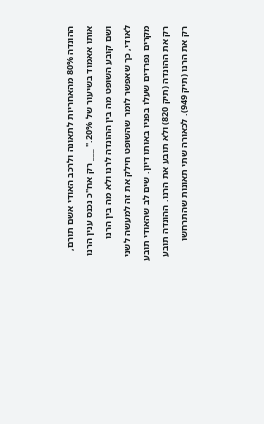ההונדה 80% מהאחריות לתאונה ולרכב האודי אשם תורם, אותו אאמוד בשיעור של 20%." ___ רק אח"כ נכנס ענין הרנו ושם קובע השופט מה בין ההונדה לרנו ולא מה בין הרנו לאודי, כך שאפשר לומר שהשופט חילק את זה למעשה לשני מקרים נפרדים שעלו בפניו באותו דיון. שים לב שהאודי תובע רק את ההונדה (תיק 820) ולא תובע את הרנו. ההונדה תובע רק את הרנו (תיק 949). לכאורה שתי תאונות שהתרחשו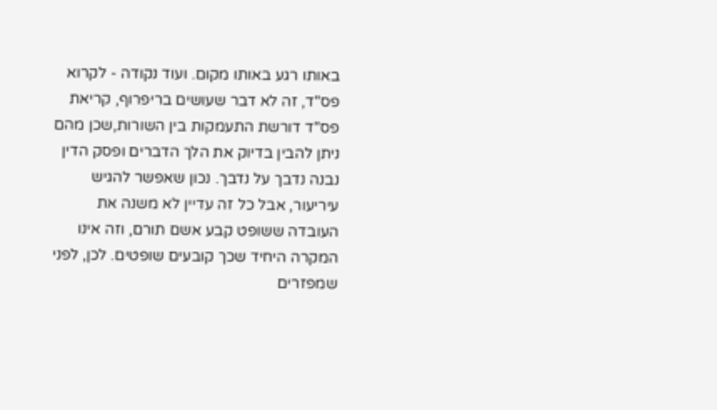באותו רגע באותו מקום. ועוד נקודה - לקרוא פס"ד, זה לא דבר שעושים בריפרוף, קריאת פס"ד דורשת התעמקות בין השורות,שכן מהם ניתן להבין בדיוק את הלך הדברים ופסק הדין נבנה נדבך על נדבך. נכון שאפשר להגיש עיריעור, אבל כל זה עדיין לא משנה את העובדה ששופט קבע אשם תורם, וזה אינו המקרה היחיד שכך קובעים שופטים. לכן, לפני שמפזרים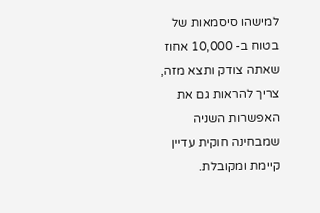למישהו סיסמאות של בטוח ב- 10,000 אחוז שאתה צודק ותצא מזה, צריך להראות גם את האפשרות השניה שמבחינה חוקית עדיין קיימת ומקובלת.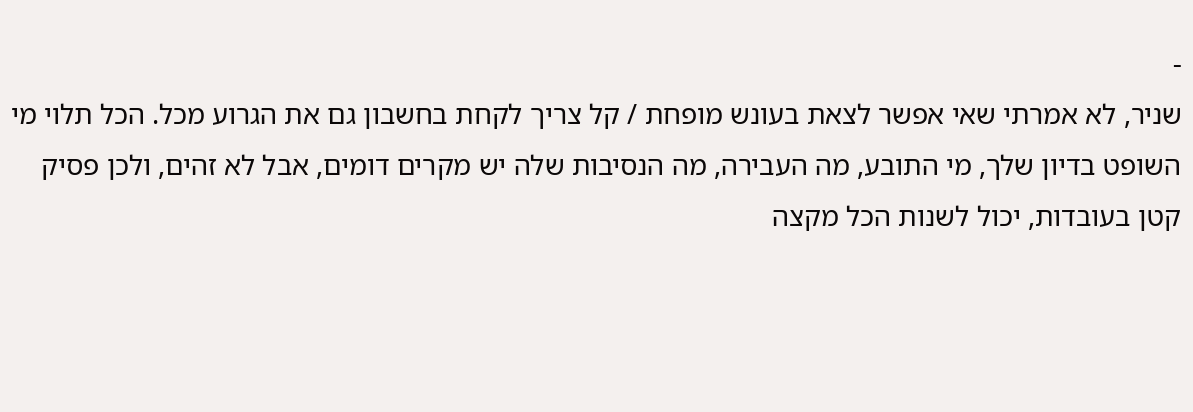-
שניר, לא אמרתי שאי אפשר לצאת בעונש מופחת / קל צריך לקחת בחשבון גם את הגרוע מכל. הכל תלוי מי השופט בדיון שלך, מי התובע, מה העבירה, מה הנסיבות שלה יש מקרים דומים, אבל לא זהים, ולכן פסיק קטן בעובדות, יכול לשנות הכל מקצה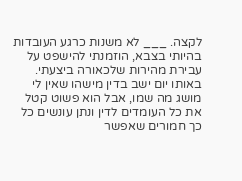לקצה. ___ לא משנות כרגע העובדות בהיותי בצבא, הוזמנתי להישפט על עבירת מהירות שלכאורה ביצעתי. באותו יום ישב בדין מישהו שאין לי מושג מה שמו, אבל הוא פשוט קטל את כל העומדים לדין ונתן עונשים כל כך חמורים שאפשר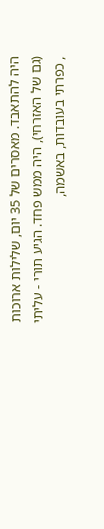היה להתאבד. מאסרים של 35 יום, שלילות ארוכות (גם של האזרחי), היה ממש פחד. הגיע תורי - עליתי , כפרתי בעובדות, באשמה,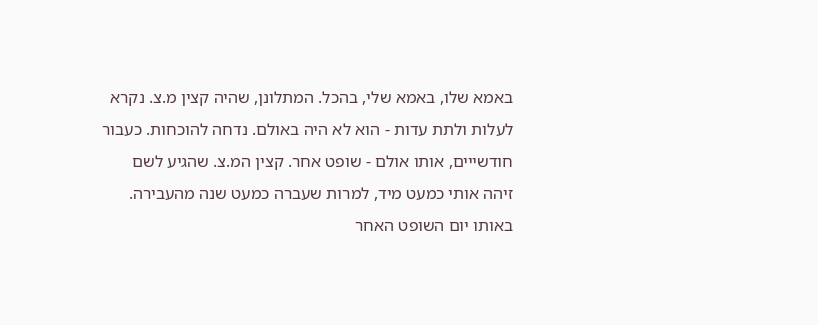באמא שלו, באמא שלי, בהכל. המתלונן, שהיה קצין מ.צ. נקרא לעלות ולתת עדות - הוא לא היה באולם. נדחה להוכחות. כעבור חודשייים, אותו אולם - שופט אחר. קצין המ.צ. שהגיע לשם זיהה אותי כמעט מיד, למרות שעברה כמעט שנה מהעבירה. באותו יום השופט האחר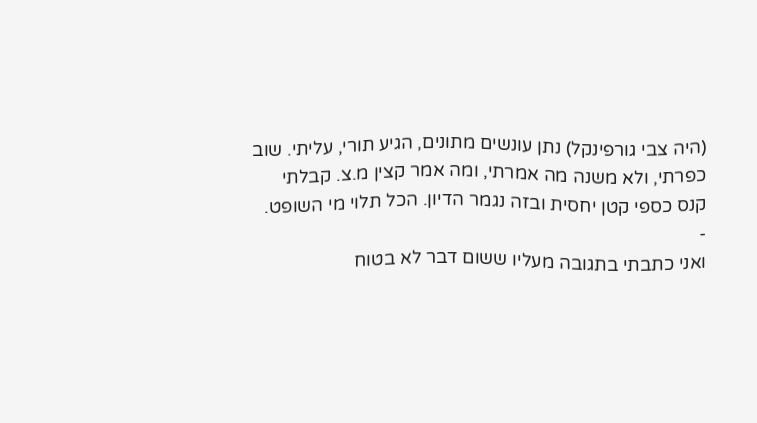(היה צבי גורפינקל) נתן עונשים מתונים, הגיע תורי, עליתי. שוב כפרתי, ולא משנה מה אמרתי, ומה אמר קצין מ.צ. קבלתי קנס כספי קטן יחסית ובזה נגמר הדיון. הכל תלוי מי השופט.
-
ואני כתבתי בתגובה מעליו ששום דבר לא בטוח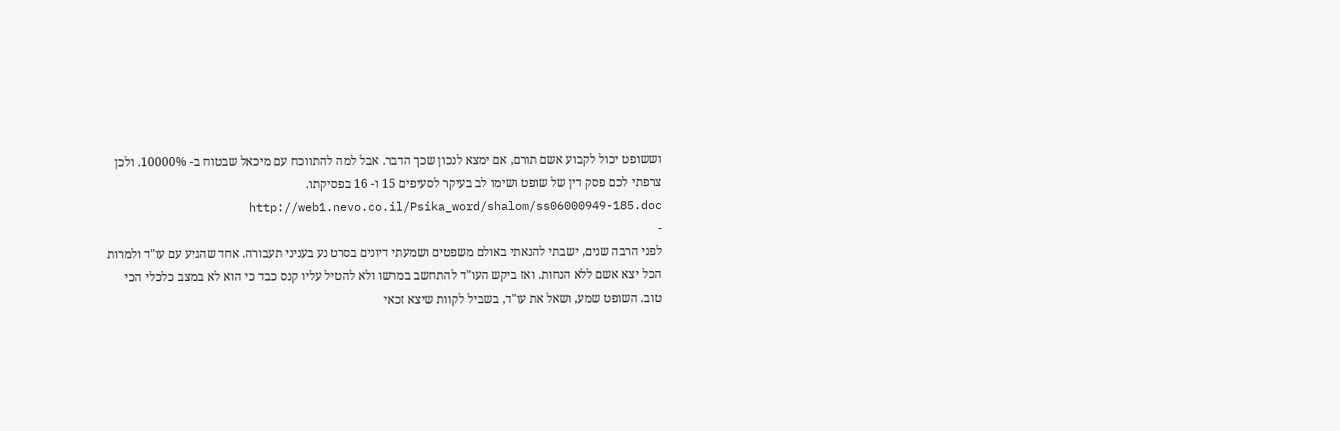וששופט יכול לקבוע אשם תורם, אם ימצא לנכון שכך הדבר. אבל למה להתווכח עם מיכאל שבטוח ב- 10000%. ולכן צרפתי לכם פסק דין של שופט ושימו לב בעיקר לסעיפים 15 ו- 16 בפסיקתו. http://web1.nevo.co.il/Psika_word/shalom/ss06000949-185.doc
-
לפני הרבה שנים, ישבתי להנאתי באולם משפטים ושמעתי דיונים בסרט נע בעניני תעבורה. אחד שהגיע עם עו"ד ולמרות הכל יצא אשם ללא הנחות. ואז ביקש העו"ד להתחשב במרשו ולא להטיל עליו קנס כבד כי הוא לא במצב כלכלי הכי טוב. השופט שמע, ושאל את עו"ד, בשביל לקוות שיצא זכאי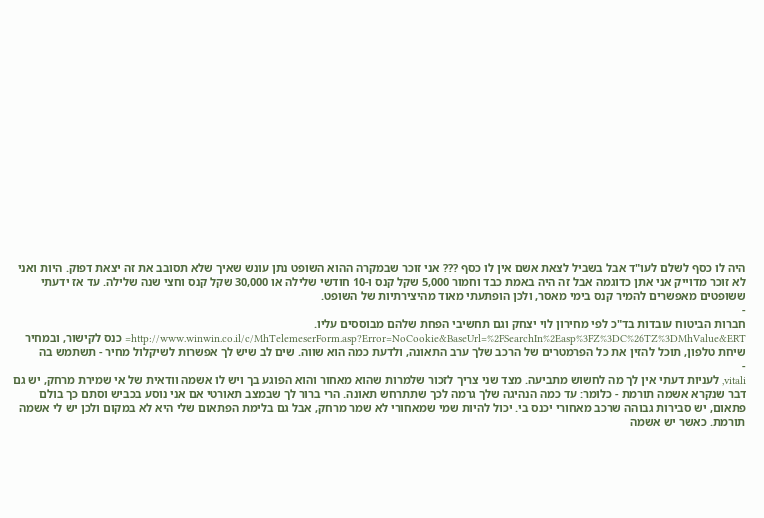היה לו כסף לשלם לעו"ד אבל בשביל לצאת אשם אין לו כסף ??? אני זוכר שבמקרה ההוא השופט נתן עונש שאיך שלא תסובב את זה יצאת דפוק. היות ואני לא זוכר מדוייק אני אתן כדוגמה אבל זה היה באמת כבד וחמור 5,000 שקל קנס ו-10 חודשי שלילה או 30,000 שקל קנס וחצי שנה שלילה. עד אז ידעתי ששופטים מאפשרים להמיר קנס בימי מאסר, ולכן הופתעתי מאוד מהיצירתיות של השופט.
-
חברות הביטוח עובדות בד"כ לפי מחירון לוי יצחק וגם תחשיבי הפחת שלהם מבוססים עליו. http://www.winwin.co.il/c/MhTelemeserForm.asp?Error=NoCookie&BaseUrl=%2FSearchIn%2Easp%3FZ%3DC%26TZ%3DMhValue&ERT= כנס לקישור, ובמחיר שיחת טלפון, תוכל להזין את כל הפרמטרים של הרכב שלך ערב התאונה, ולדעת כמה הוא שווה. שים לב שיש לך אפשרות לשיקלול מחיר - תשתמש בה
-
vitali, לעניות דעתי אין לך מה לחשוש מתביעה. מצד שני צריך לזכור שלמרות שהוא מאחור והוא הפוגע בך ויש לו אשמה וודאית של אי שמירת מרחק, יש גם דבר שנקרא אשמה תורמת - כלומר: עד כמה הנהיגה שלך גרמה לכך שתתרחש תאונה. הרי ברור לך שבמצב תאורטי אם אני נוסע בכביש וסתם כך בולם פתאום, יש סבירות גבוהה שרכב מאחורי יכנס בי. יכול להיות שמי שמאחורי לא שמר מרחק, אבל גם בלימת הפתאום שלי היא לא במקום ולכן יש לי אשמה תורמת. כאשר יש אשמה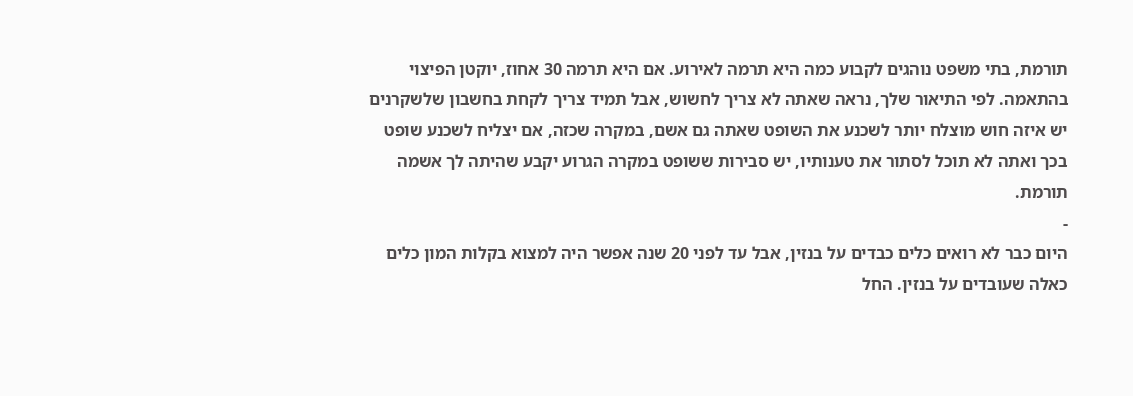תורמת, בתי משפט נוהגים לקבוע כמה היא תרמה לאירוע. אם היא תרמה 30 אחוז, יוקטן הפיצוי בהתאמה. לפי התיאור שלך, נראה שאתה לא צריך לחשוש, אבל תמיד צריך לקחת בחשבון שלשקרנים יש איזה חוש מוצלח יותר לשכנע את השופט שאתה גם אשם, במקרה שכזה, אם יצליח לשכנע שופט בכך ואתה לא תוכל לסתור את טענותיו, יש סבירות ששופט במקרה הגרוע יקבע שהיתה לך אשמה תורמת.
-
היום כבר לא רואים כלים כבדים על בנזין, אבל עד לפני 20 שנה אפשר היה למצוא בקלות המון כלים כאלה שעובדים על בנזין. החל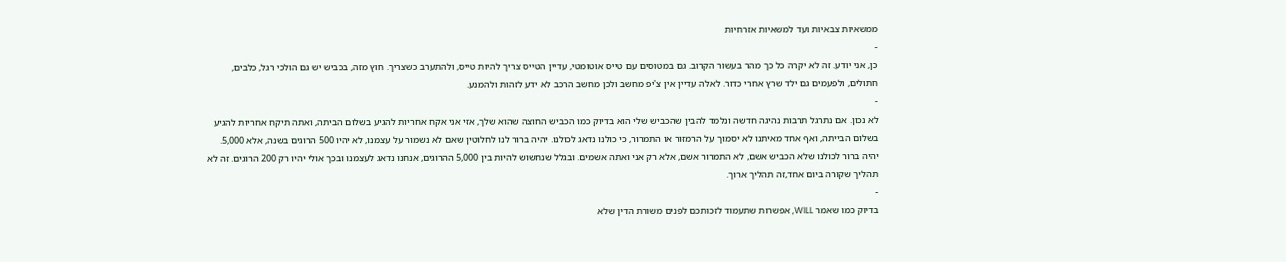ממשאיות צבאיות ועד למשאיות אזרחיות
-
כן, אני יודע. זה לא יקרה כל כך מהר בעשור הקרוב. גם במטוסים עם טייס אוטומטי, עדיין הטייס צריך להיות טייס, ולהתערב כשצריך. חוץ מזה, בכביש יש גם הולכי רגל, כלבים, חתולים, ולפעמים גם ילד שרץ אחרי כדור. לאלה עדיין אין צ'יפ מחשב ולכן מחשב הרכב לא ידע לזהות ולהמנע.
-
לא נכון. אם נתרגל תרבות נהיגה חדשה ונלמד להבין שהכביש שלי הוא בדיוק כמו הכביש החוצה שהוא שלך, אזי אני אקח אחריות להגיע בשלום הביתה, ואתה תיקח אחריות להגיע בשלום הבייתה, ואף אחד מאיתנו לא יסמוך על הרמזור או התמרור, כי כולנו נדאג לכולנו. יהיה ברור לנו לחלוטין שאם לא נשמור על עצמנו, לא יהיו 500 הרוגים בשנה, אלא 5,000. יהיה ברור לכולנו שלא הכביש אשם, לא התמרור אשם, אלא רק אני ואתה אשמים. ובגלל שנחשוש להיות בין 5,000 ההרוגים, אנחנו נדאג לעצמנו ובכך אולי יהיו רק 200 הרוגים. זה לא תהליך שקורה ביום אחד,זה תהליך ארוך.
-
בדיוק כמו שאמר WILL, אפשרות שתעמוד לזכותכם לפנים משורת הדין שלא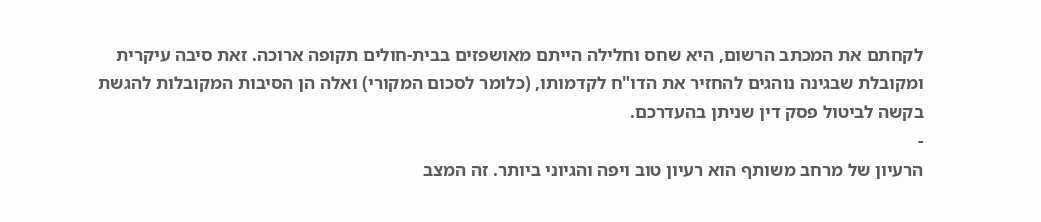לקחתם את המכתב הרשום, היא שחס וחלילה הייתם מאושפזים בבית-חולים תקופה ארוכה. זאת סיבה עיקרית ומקובלת שבגינה נוהגים להחזיר את הדו"ח לקדמותו, (כלומר לסכום המקורי) ואלה הן הסיבות המקובלות להגשת בקשה לביטול פסק דין שניתן בהעדרכם.
-
הרעיון של מרחב משותף הוא רעיון טוב ויפה והגיוני ביותר. זה המצב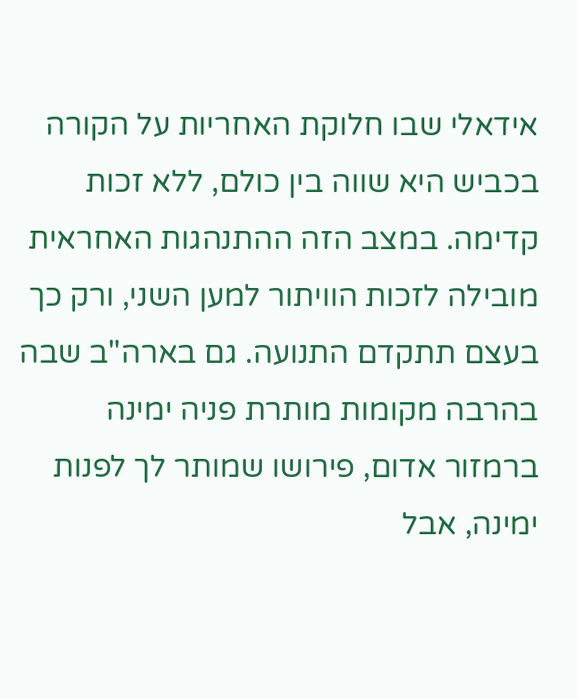אידאלי שבו חלוקת האחריות על הקורה בכביש היא שווה בין כולם, ללא זכות קדימה. במצב הזה ההתנהגות האחראית מובילה לזכות הוויתור למען השני, ורק כך בעצם תתקדם התנועה. גם בארה"ב שבה בהרבה מקומות מותרת פניה ימינה ברמזור אדום, פירושו שמותר לך לפנות ימינה, אבל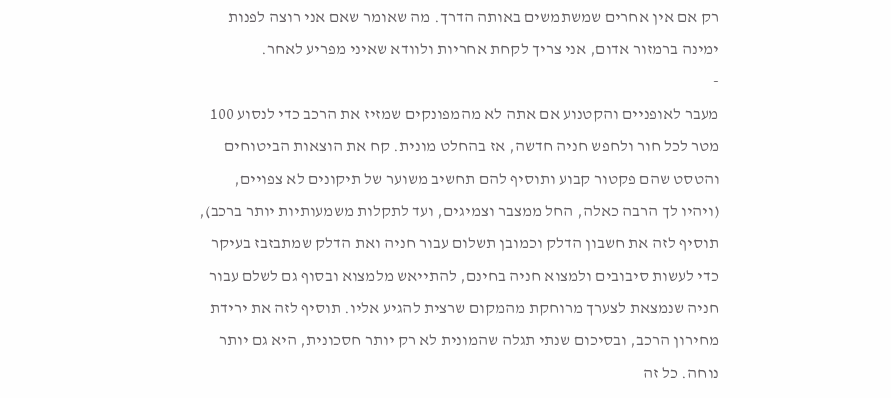רק אם אין אחרים שמשתמשים באותה הדרך. מה שאומר שאם אני רוצה לפנות ימינה ברמזור אדום, אני צריך לקחת אחריות ולוודא שאיני מפריע לאחר.
-
מעבר לאופניים והקטנוע אם אתה לא מהמפונקים שמזיז את הרכב כדי לנסוע 100 מטר לכל חור ולחפש חניה חדשה, אז בהחלט מונית. קח את הוצאות הביטוחים והטסט שהם פקטור קבוע ותוסיף להם תחשיב משוער של תיקונים לא צפויים, (ויהיו לך הרבה כאלה, החל ממצבר וצמיגים, ועד לתקלות משמעותיות יותר ברכב), תוסיף לזה את חשבון הדלק וכמובן תשלום עבור חניה ואת הדלק שמתבזבז בעיקר כדי לעשות סיבובים ולמצוא חניה בחינם, להתייאש מלמצוא ובסוף גם לשלם עבור חניה שנמצאת לצערך מרוחקת מהמקום שרצית להגיע אליו. תוסיף לזה את ירידת מחירון הרכב, ובסיכום שנתי תגלה שהמונית לא רק יותר חסכונית, היא גם יותר נוחה. כל זה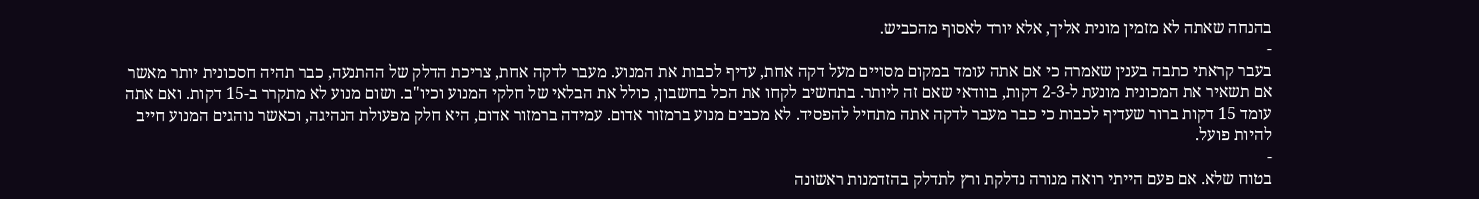בהנחה שאתה לא מזמין מונית אליך, אלא יורד לאסוף מהכביש.
-
בעבר קראתי כתבה בענין שאמרה כי אם אתה עומד במקום מסויים מעל דקה אחת, עדיף לכבות את המנוע. מעבר לדקה אחת, צריכת הדלק של ההתנעה, כבר תהיה חסכונית יותר מאשר אם תשאיר את המכונית מונעת ל-2-3 דקות, בוודאי שאם זה ליותר. בתחשיב לקחו את הכל בחשבון, כולל את הבלאי של חלקי המנוע וכיו"ב. ושום מנוע לא מתקרר ב-15 דקות. ואם אתה עומד 15 דקות ברור שעדיף לכבות כי כבר מעבר לדקה אתה מתחיל להפסיד. לא מכבים מנוע ברמזור אדום. עמידה ברמזור אדום, היא חלק מפעולת הנהיגה, וכאשר נוהגים המנוע חייב להיות פועל.
-
בטוח שלא. אם פעם הייתי רואה מנורה נדלקת ורץ לתדלק בהזדמנות ראשונה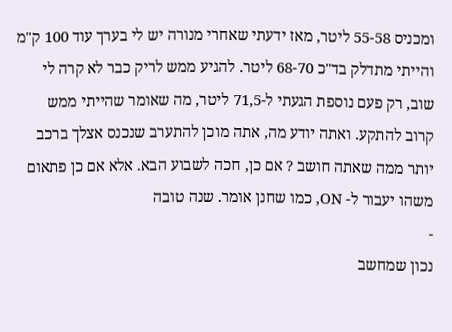ומכניס 55-58 ליטר, מאז ידעתי שאחרי מנורה יש לי בערך עוד 100 ק"מ והייתי מתדלק בד"כ 68-70 ליטר. להגיע ממש לריק כבר לא קרה לי שוב, רק פעם נוספת הגעתי ל-71,5 ליטר, מה שאומר שהייתי ממש קרוב להתקע. ואתה יודע מה, אתה מוכן להתערב שנכנס אצלך ברכב יותר ממה שאתה חושב ? אם כן, חכה לשבוע הבא. אלא אם כן פתאום משהו יעבור ל- ON, כמו שחנן אומר. שנה טובה
-
נכון שמחשב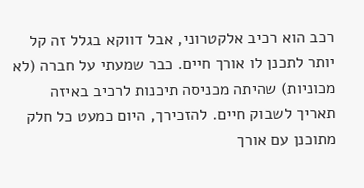רכב הוא רכיב אלקטרוני, אבל דווקא בגלל זה קל יותר לתכנן לו אורך חיים. כבר שמעתי על חברה (לא מכוניות) שהיתה מכניסה תיכנות לרכיב באיזה תאריך לשבוק חיים. להזכירך, היום כמעט כל חלק מתוכנן עם אורך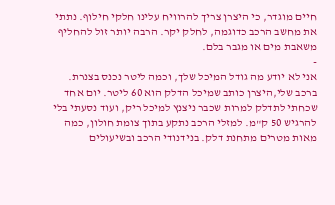חיים מוגדר, כי היצרן צריך להרוויח עלינו חלקי חילוף. נתתי את מחשב הרכב כדוגמה, לחלק יקר. הרבה יותר זול להחליף משאבת מים או מגבר בלם.
-
אני לא יודע מה גודל המיכל שלך, וכמה ליטר נכנס בצנרת. ברכב שלי,היצרן כותב שמיכל הדלק הוא 60 ליטר. יום אחד שכחתי לתדלק למרות שכבר ניצנץ למיכל ריק, ועוד נסעתי בלי להרגיש 50 ק"מ. למזלי הרכב נתקע בתוך צומת חולון, כמה מאות מטרים מתחנת דלק. בנידנודי הרכב ובשיעולים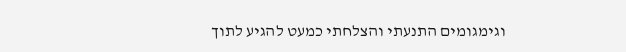וגימגומים התנעתי והצלחתי כמעט להגיע לתוך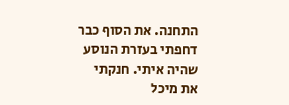התחנה. את הסוף כבר דחפתי בעזרת הנוסע שהיה איתי. חנקתי את מיכל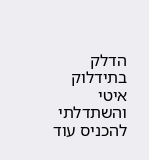הדלק בתידלוק איטי והשתדלתי להכניס עוד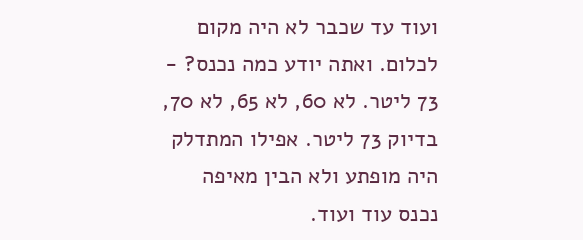ועוד עד שכבר לא היה מקום לכלום. ואתה יודע כמה נכנס? - 73 ליטר. לא 60, לא 65, לא 70, בדיוק 73 ליטר. אפילו המתדלק היה מופתע ולא הבין מאיפה נכנס עוד ועוד.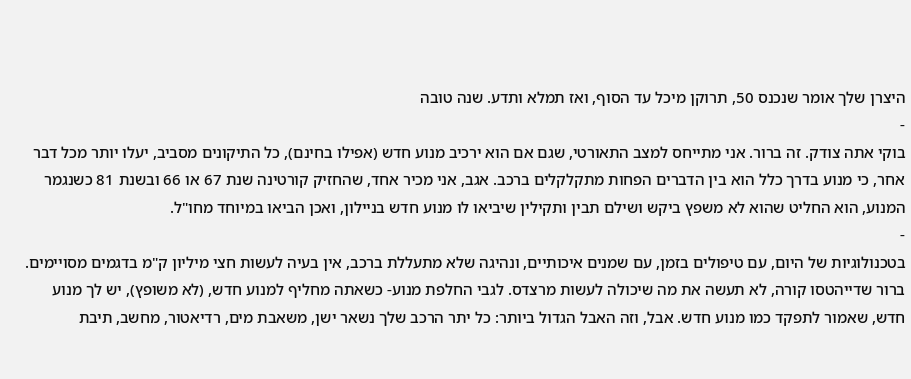היצרן שלך אומר שנכנס 50, תרוקן מיכל עד הסוף, ואז תמלא ותדע. שנה טובה
-
בוקי אתה צודק. זה ברור. אני מתייחס למצב התאורטי, שגם אם הוא ירכיב מנוע חדש (אפילו בחינם), כל התיקונים מסביב, יעלו יותר מכל דבר אחר, כי מנוע בדרך כלל הוא בין הדברים הפחות מתקלקלים ברכב. אגב, אני מכיר אחד, שהחזיק קורטינה שנת 67 או 66 ובשנת 81 כשנגמר המנוע, הוא החליט שהוא לא משפץ ביקש ושילם תבין ותקילין שיביאו לו מנוע חדש בניילון, ואכן הביאו במיוחד מחו"ל.
-
בטכנולוגיות של היום, עם טיפולים בזמן, עם שמנים איכותיים, ונהיגה שלא מתעללת ברכב, אין בעיה לעשות חצי מיליון ק"מ בדגמים מסויימים. ברור שדייהטסו קורה, לא תעשה את מה שיכולה לעשות מרצדס. לגבי החלפת מנוע- כשאתה מחליף למנוע חדש, (לא משופץ), יש לך מנוע חדש, שאמור לתפקד כמו מנוע חדש. אבל, וזה האבל הגדול ביותר: כל יתר הרכב שלך נשאר ישן, משאבת מים, רדיאטור, מחשב, תיבת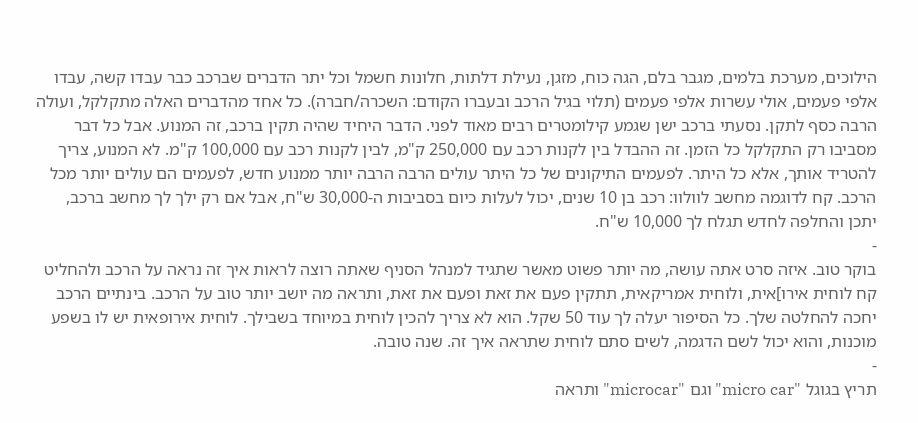הילוכים, מערכת בלמים, מגבר בלם, הגה כוח, מזגן, נעילת דלתות, חלונות חשמל וכל יתר הדברים שברכב כבר עבדו קשה, עבדו אלפי פעמים, אולי עשרות אלפי פעמים (תלוי בגיל הרכב ובעברו הקודם: השכרה/חברה). כל אחד מהדברים האלה מתקלקל, ועולה הרבה כסף לתקן. נסעתי ברכב ישן שגמע קילומטרים רבים מאוד לפני. הדבר היחיד שהיה תקין ברכב, זה המנוע. אבל כל דבר מסביבו רק התקלקל כל הזמן. זה ההבדל בין לקנות רכב עם 250,000 ק"מ, לבין לקנות רכב עם 100,000 ק"מ. לא המנוע, צריך להטריד אותך, אלא כל היתר. לפעמים התיקונים של כל היתר עולים הרבה הרבה יותר ממנוע חדש, לפעמים הם עולים יותר מכל הרכב. קח לדוגמה מחשב לוולוו: רכב בן 10 שנים, יכול לעלות כיום בסביבות ה-30,000 ש"ח, אבל אם רק ילך לך מחשב ברכב, יתכן והחלפה לחדש תגלח לך 10,000 ש"ח.
-
בוקר טוב. איזה סרט אתה עושה, מה יותר פשוט מאשר שתגיד למנהל הסניף שאתה רוצה לראות איך זה נראה על הרכב ולהחליט קח לוחית אירו]אית, ולוחית אמריקאית, תתקין פעם את זאת ופעם את זאת, ותראה מה יושב יותר טוב על הרכב. בינתיים הרכב יחכה להחלטה שלך. כל הסיפור יעלה לך עוד 50 שקל. הוא לא צריך להכין לוחית במיוחד בשבילך. לוחית אירופאית יש לו בשפע מוכנות, והוא יכול לשם הדגמה, לשים סתם לוחית שתראה איך זה. שנה טובה.
-
תריץ בגוגל "micro car" וגם "microcar" ותראה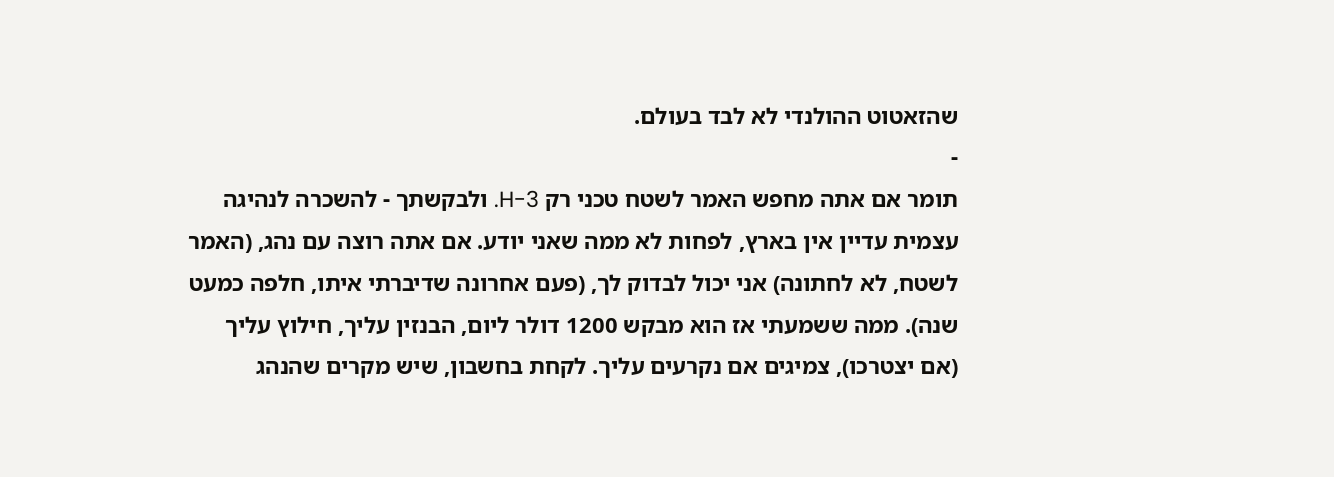שהזאטוט ההולנדי לא לבד בעולם.
-
תומר אם אתה מחפש האמר לשטח טכני רק H-3. ולבקשתך - להשכרה לנהיגה עצמית עדיין אין בארץ, לפחות לא ממה שאני יודע. אם אתה רוצה עם נהג, (האמר לשטח, לא לחתונה) אני יכול לבדוק לך, (פעם אחרונה שדיברתי איתו, חלפה כמעט שנה). ממה ששמעתי אז הוא מבקש 1200 דולר ליום, הבנזין עליך, חילוץ עליך (אם יצטרכו), צמיגים אם נקרעים עליך. לקחת בחשבון, שיש מקרים שהנהג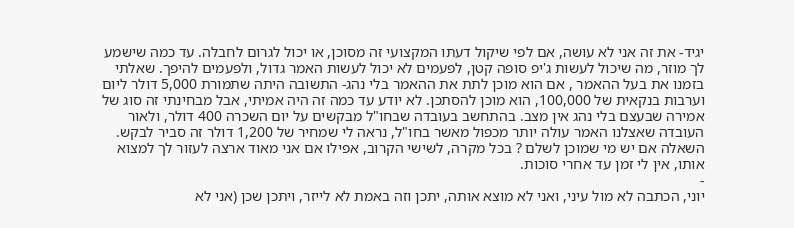יגיד- את זה אני לא עושה, אם לפי שיקול דעתו המקצועי זה מסוכן, או יכול לגרום לחבלה. עד כמה שישמע לך מוזר, מה שיכול לעשות ג'יפ סופה קטן, לפעמים לא יכול לעשות האמר גדול, ולפעמים להיפך. שאלתי בזמנו את בעל ההאמר , אם הוא מוכן לתת את ההאמר בלי נהג- התשובה היתה שתמורת 5,000 דולר ליום וערבות בנקאית של 100,000, הוא מוכן להסתכן. לא יודע עד כמה זה היה אמיתי, אבל מבחינתי זה סוג של אמירה שבעצם בלי נהג אין מצב. בהתחשב בעובדה שבחו"ל מבקשים על יום השכרה 400 דולר, ולאור העובדה שאצלנו האמר עולה יותר מכפול מאשר בחו"ל, נראה לי שמחיר של 1,200 דולר זה סביר לבקש. השאלה אם יש מי שמוכן לשלם ? בכל מקרה, לשישי הקרוב, אפילו אם אני מאוד ארצה לעזור לך למצוא אותו, אין לי זמן עד אחרי סוכות.
-
יוני, הכתבה לא מול עיני, ואני לא מוצא אותה, יתכן וזה באמת לא לייזר, ויתכן שכן (אני לא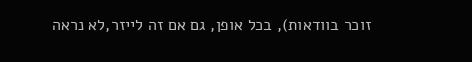זוכר בוודאות), בכל אופן, גם אם זה לייזר,לא נראה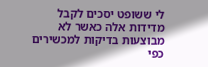לי ששופט יסכים לקבל מדידות אלה כאשר לא מבוצעות בדיקות למכשירים כפי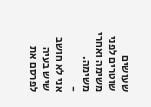שעושים שוטרים לפני משימה ואחרי משימה.
-
אני לא חושב שיש בעיה לפרסם את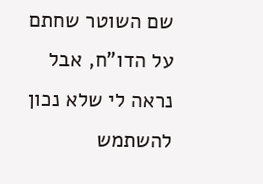שם השוטר שחתם על הדו"ח, אבל נראה לי שלא נכון להשתמש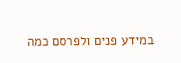במידע פנים ולפרסם כמה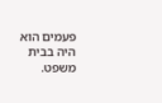פעמים הוא היה בבית משפט.